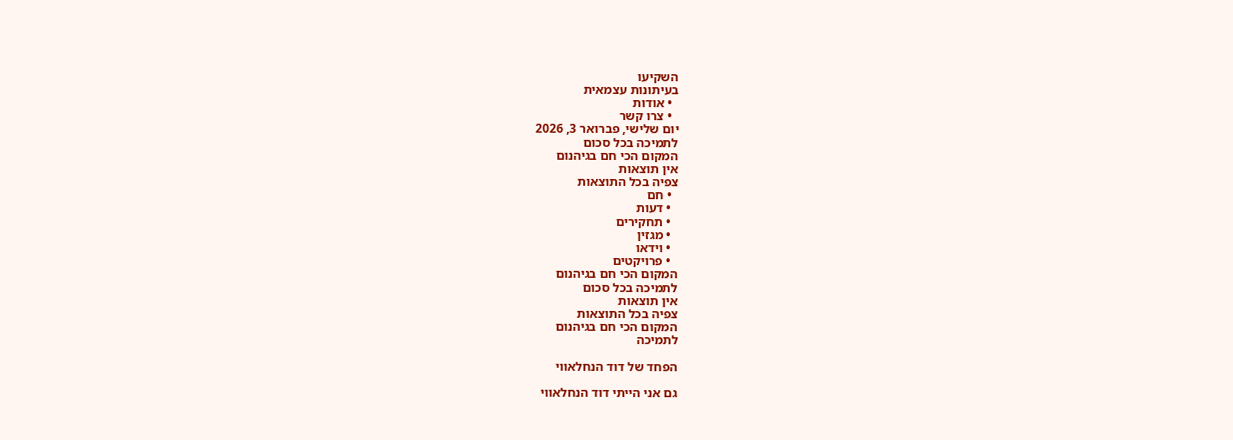השקיעו
בעיתונות עצמאית
  • אודות
  • צרו קשר
יום שלישי, פברואר 3, 2026
לתמיכה בכל סכום
המקום הכי חם בגיהנום
אין תוצאות
צפיה בכל התוצאות
  • חם
  • דעות
  • תחקירים
  • מגזין
  • וידאו
  • פרויקטים
המקום הכי חם בגיהנום
לתמיכה בכל סכום
אין תוצאות
צפיה בכל התוצאות
המקום הכי חם בגיהנום
לתמיכה

הפחד של דוד הנחלאווי

גם אני הייתי דוד הנחלאווי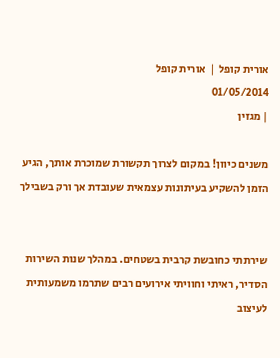אורית קופל ❘ אורית קופל
01/05/2014
| מגזין

משנים כיוון! במקום לצרוך תקשורת שמוכרת אותך, הגיע הזמן להשקיע בעיתונות עצמאית שעובדת אך ורק בשבילך


שירתתי כחובשת קרבית בשטחים. במהלך שנות השירות הסדיר, ראיתי וחוויתי אירועים רבים שתרמו משמעותית לעיצוב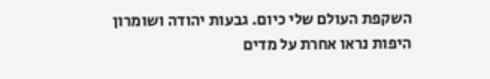השקפת העולם שלי כיום. גבעות יהודה ושומרון היפות נראו אחרת על מדים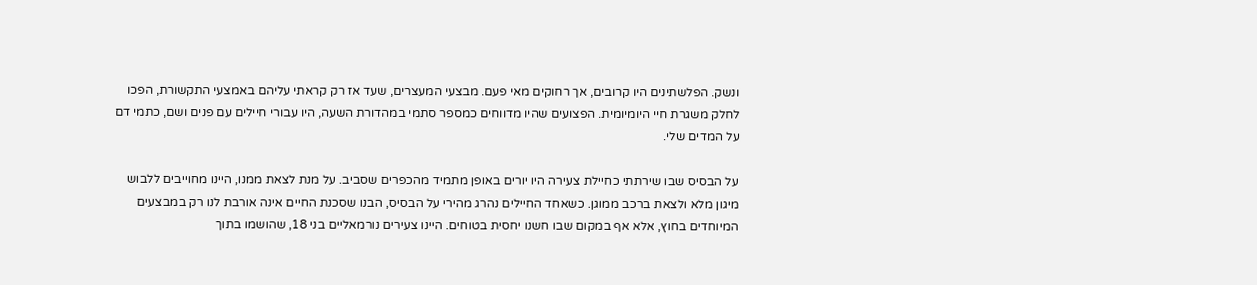ונשק. הפלשתינים היו קרובים, אך רחוקים מאי פעם. מבצעי המעצרים, שעד אז רק קראתי עליהם באמצעי התקשורת, הפכו לחלק משגרת חיי היומיומית. הפצועים שהיו מדווחים כמספר סתמי במהדורת השעה, היו עבורי חיילים עם פנים ושם, כתמי דם על המדים שלי.

על הבסיס שבו שירתתי כחיילת צעירה היו יורים באופן מתמיד מהכפרים שסביב. על מנת לצאת ממנו, היינו מחוייבים ללבוש מיגון מלא ולצאת ברכב ממוגן. כשאחד החיילים נהרג מהירי על הבסיס, הבנו שסכנת החיים אינה אורבת לנו רק במבצעים המיוחדים בחוץ, אלא אף במקום שבו חשנו יחסית בטוחים. היינו צעירים נורמאליים בני 18, שהושמו בתוך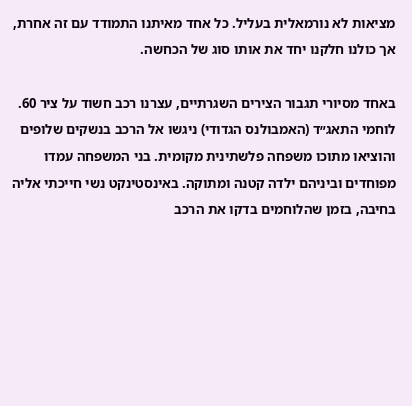מציאות לא נורמאלית בעליל. כל אחד מאיתנו התמודד עם זה אחרת, אך כולנו חלקנו יחד את אותו סוג של הכחשה.

באחד מסיורי תגבור הצירים השגרתיים, עצרנו רכב חשוד על ציר 60. לוחמי התאג״ד (האמבולנס הגדודי) ניגשו אל הרכב בנשקים שלופים והוציאו מתוכו משפחה פלשתינית מקומית. בני המשפחה עמדו מפוחדים וביניהם ילדה קטנה ומתוקה. באינסטינקט נשי חייכתי אליה בחיבה, בזמן שהלוחמים בדקו את הרכב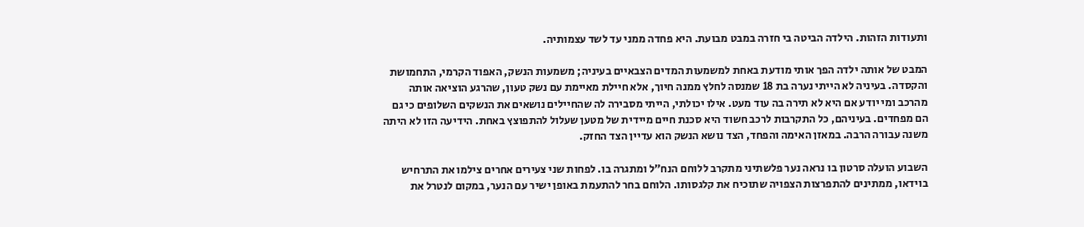ותעודות הזהות. הילדה הביטה בי חזרה במבט מבועת. היא פחדה ממני עד לשד עצמותיה.

המבט של אותה ילדה הפך אותי מודעת באחת למשמעות המדים הצבאיים בעיניה; משמעות הנשק, האפוד הקרמי, התחמושת והקסדה. בעיניה לא הייתי נערה בת 18 שמנסה לחלץ ממנה חיוך, אלא חיילת מאיימת עם נשק טעון, שהרגע הוציאה אותה מהרכב ומי יודע אם היא לא תירה בה עוד מעט. אילו יכולתי, הייתי מסבירה לה שהחיילים נושאים את הנשקים השלופים כי גם הם מפחדים. בעיניהם, כל התקרבות לרכב חשוד היא סכנת חיים מיידית של מטען שעלול להתפוצץ באחת. הידיעה הזו לא היתה משנה עבורה הרבה. במאזן האימה והפחד, הצד נושא הנשק הוא עדיין הצד החזק.

השבוע הועלה סרטון בו נראה נער פלשתיני מתקרב ללוחם הנח״ל ומתגרה בו. לפחות שני צעירים אחרים צילמו את התרחיש בוידאו, ממתינים להתפרצות הצפויה שתוכיח את קלגסותו. הלוחם בחר להתעמת באופן ישיר עם הנער, במקום לנטרל את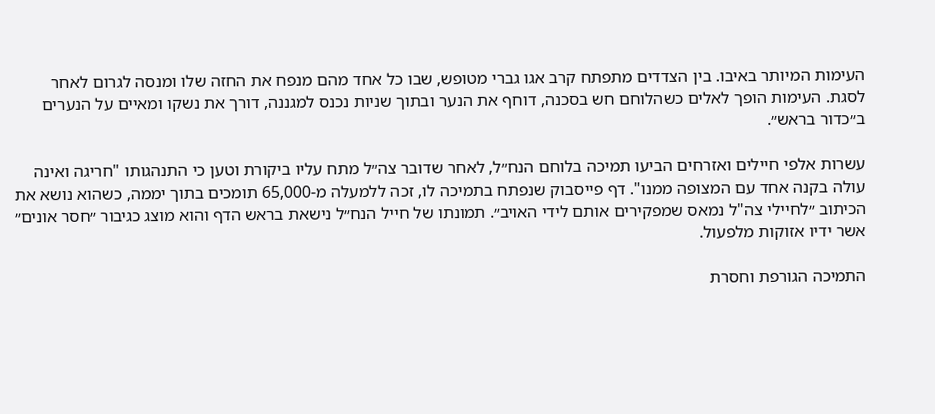העימות המיותר באיבו. בין הצדדים מתפתח קרב אגו גברי מטופש, שבו כל אחד מהם מנפח את החזה שלו ומנסה לגרום לאחר לסגת. העימות הופך לאלים כשהלוחם חש בסכנה, דוחף את הנער ובתוך שניות נכנס למגננה, דורך את נשקו ומאיים על הנערים ב״כדור בראש״.

עשרות אלפי חיילים ואזרחים הביעו תמיכה בלוחם הנח״ל, לאחר שדובר צה״ל מתח עליו ביקורת וטען כי התנהגותו "חריגה ואינה עולה בקנה אחד עם המצופה ממנו". דף פייסבוק שנפתח בתמיכה לו, זכה ללמעלה מ-65,000 תומכים בתוך יממה, כשהוא נושא את הכיתוב ״לחיילי צה"ל נמאס שמפקירים אותם לידי האויב״. תמונתו של חייל הנח״ל נישאת בראש הדף והוא מוצג כגיבור ״חסר אונים״ אשר ידיו אזוקות מלפעול.

התמיכה הגורפת וחסרת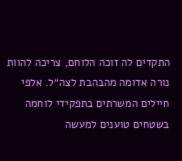התקדים לה זוכה הלוחם, צריכה להוות נורה אדומה מהבהבת לצה״ל. אלפי חיילים המשרתים בתפקידי לוחמה בשטחים טוענים למעשה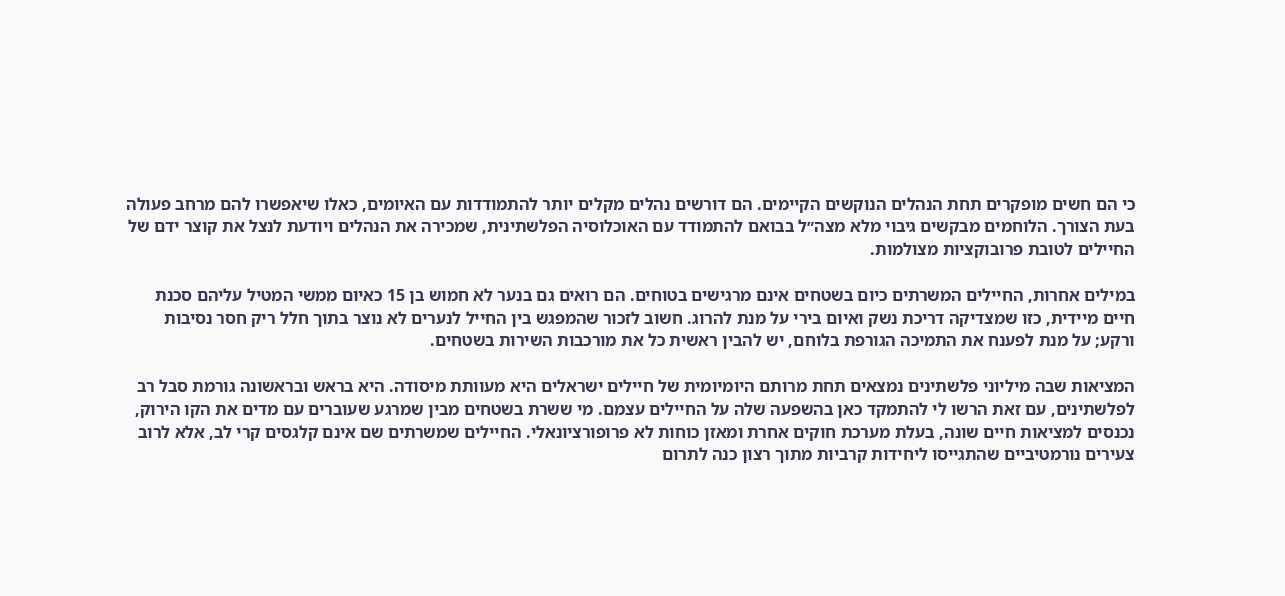כי הם חשים מופקרים תחת הנהלים הנוקשים הקיימים. הם דורשים נהלים מקלים יותר להתמודדות עם האיומים, כאלו שיאפשרו להם מרחב פעולה בעת הצורך. הלוחמים מבקשים גיבוי מלא מצה״ל בבואם להתמודד עם האוכלוסיה הפלשתינית, שמכירה את הנהלים ויודעת לנצל את קוצר ידם של החיילים לטובת פרובוקציות מצולמות.

במילים אחרות, החיילים המשרתים כיום בשטחים אינם מרגישים בטוחים. הם רואים גם בנער לא חמוש בן 15 כאיום ממשי המטיל עליהם סכנת חיים מיידית, כזו שמצדיקה דריכת נשק ואיום בירי על מנת להרוג. חשוב לזכור שהמפגש בין החייל לנערים לא נוצר בתוך חלל ריק חסר נסיבות ורקע; על מנת לפענח את התמיכה הגורפת בלוחם, יש להבין ראשית כל את מורכבות השירות בשטחים.

המציאות שבה מיליוני פלשתינים נמצאים תחת מרותם היומיומית של חיילים ישראלים היא מעוותת מיסודה. היא בראש ובראשונה גורמת סבל רב לפלשתינים, עם זאת הרשו לי להתמקד כאן בהשפעה שלה על החיילים עצמם. מי ששרת בשטחים מבין שמרגע שעוברים עם מדים את הקו הירוק, נכנסים למציאות חיים שונה, בעלת מערכת חוקים אחרת ומאזן כוחות לא פרופורציונאלי. החיילים שמשרתים שם אינם קלגסים קרי לב, אלא לרוב צעירים נורמטיביים שהתגייסו ליחידות קרביות מתוך רצון כנה לתרום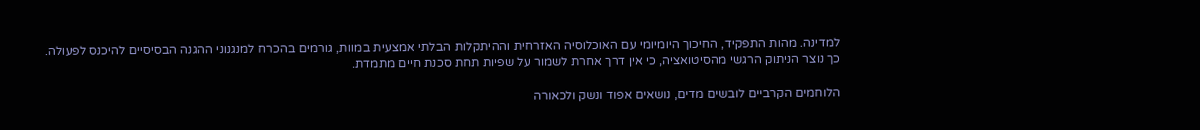למדינה. מהות התפקיד, החיכוך היומיומי עם האוכלוסיה האזרחית וההיתקלות הבלתי אמצעית במוות, גורמים בהכרח למנגנוני ההגנה הבסיסיים להיכנס לפעולה. כך נוצר הניתוק הרגשי מהסיטואציה, כי אין דרך אחרת לשמור על שפיות תחת סכנת חיים מתמדת.

הלוחמים הקרביים לובשים מדים, נושאים אפוד ונשק ולכאורה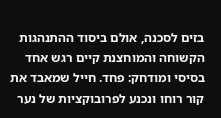בזים לסכנה, אולם ביסוד ההתנהגות הקשוחה והמוחצנת קיים רגש אחד בסיסי ומודחק: פחד. חייל שמאבד את קור רוחו ונכנע לפרובוקציות של נער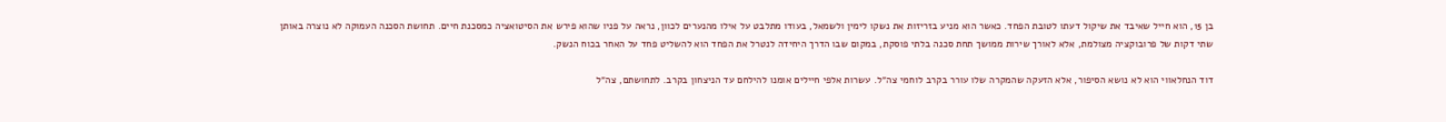בן 15, הוא חייל שאיבד את שיקול דעתו לטובת הפחד. כאשר הוא מניע בזריזות את נשקו לימין ולשמאל, בעודו מתלבט על אילו מהנערים לכוון, נראה על פניו שהוא פירש את הסיטואציה כמסכנת חיים. תחושת הסכנה העמוקה לא נוצרה באותן שתי דקות של פרובוקציה מצולמת, אלא לאורך שירות ממושך תחת סכנה בלתי פוסקת, במקום שבו הדרך היחידה לנטרל את הפחד הוא להשליט פחד על האחר בכוח הנשק.

דוד הנחלאווי הוא לא נושא הסיפור, אלא הזעקה שהמקרה שלו עורר בקרב לוחמי צה״ל. עשרות אלפי חיילים אומנו להילחם עד הניצחון בקרב. לתחושתם, צה״ל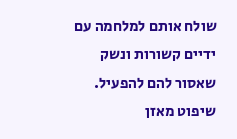שולח אותם למלחמה עם ידיים קשורות ונשק שאסור להם להפעיל. שיפוט מאזן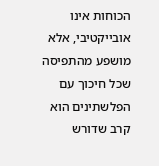הכוחות אינו אובייקטיבי, אלא מושפע מהתפיסה שכל חיכוך עם הפלשתינים הוא קרב שדורש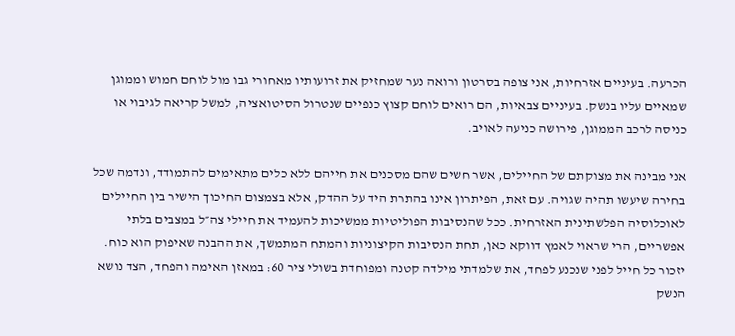הכרעה. בעיניים אזרחיות, אני צופה בסרטון ורואה נער שמחזיק את זרועותיו מאחורי גבו מול לוחם חמוש וממוגן שמאיים עליו בנשק. בעיניים צבאיות, הם רואים לוחם קצוץ כנפיים שנטרול הסיטואציה, למשל קריאה לגיבוי או כניסה לרכב הממוגן, פירושה כניעה לאויב.

אני מבינה את מצוקתם של החיילים, אשר חשים שהם מסכנים את חייהם ללא כלים מתאימים להתמודד, ונדמה שכל בחירה שיעשו תהיה שגויה. עם זאת, הפיתרון אינו בהתרת היד על ההדק, אלא בצמצום החיכוך הישיר בין החיילים לאוכלוסיה הפלשתינית האזרחית. ככל שהנסיבות הפוליטיות ממשיכות להעמיד את חיילי צה״ל במצבים בלתי אפשריים, הרי שראוי לאמץ דווקא כאן, תחת הנסיבות הקיצוניות והמתח המתמשך, את ההבנה שאיפוק הוא כוח. יזכור כל חייל לפני שנכנע לפחד, את שלמדתי מילדה קטנה ומפוחדת בשולי ציר 60: במאזן האימה והפחד, הצד נושא הנשק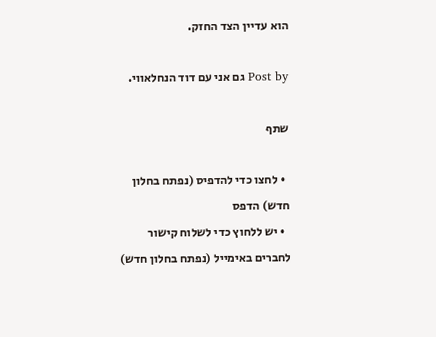הוא עדיין הצד החזק.

Post by גם אני עם דוד הנחלאווי.

שתף

  • לחצו כדי להדפיס (נפתח בחלון חדש) הדפס
  • יש ללחוץ כדי לשלוח קישור לחברים באימייל (נפתח בחלון חדש)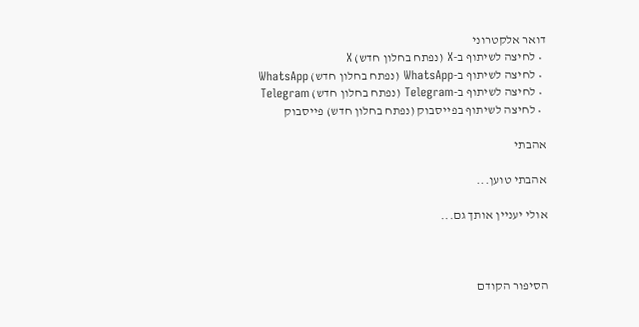דואר אלקטרוני
  • לחיצה לשיתוף ב-X (נפתח בחלון חדש) X
  • לחיצה לשיתוף ב-WhatsApp (נפתח בחלון חדש) WhatsApp
  • לחיצה לשיתוף ב-Telegram (נפתח בחלון חדש) Telegram
  • לחיצה לשיתוף בפייסבוק (נפתח בחלון חדש) פייסבוק

אהבתי

אהבתי טוען...

אולי יעניין אותך גם...



הסיפור הקודם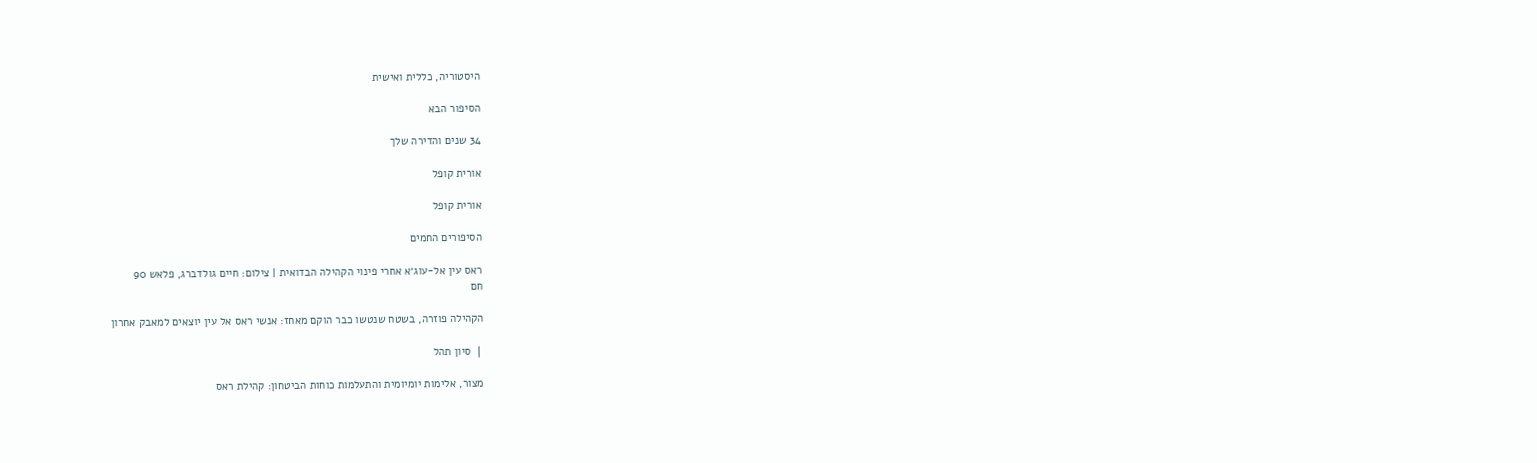היסטוריה, כללית ואישית

הסיפור הבא

34 שנים והדירה שלך

אורית קופל

אורית קופל

הסיפורים החמים

ראס עין אל-עוג׳א אחרי פינוי הקהילה הבדואית | צילום: חיים גולדברג, פלאש 90
חם

הקהילה פוזרה, בשטח שנטשו כבר הוקם מאחז: אנשי ראס אל עין יוצאים למאבק אחרון

❘ סיון תהל

מצור, אלימות יומיומית והתעלמות כוחות הביטחון: קהילת ראס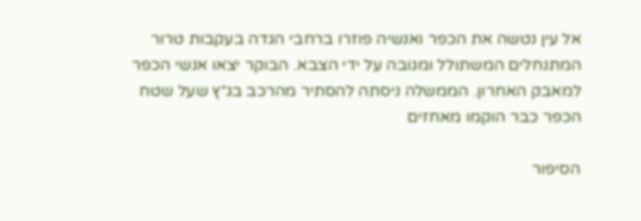אל עין נטשה את הכפר ואנשיה פוזרו ברחבי הגדה בעקבות טרור המתנחלים המשתולל ומגובה על ידי הצבא. הבוקר יצאו אנשי הכפר למאבק האחרון. הממשלה ניסתה להסתיר מהרכב בג״ץ שעל שטח הכפר כבר הוקמו מאחזים

הסיפור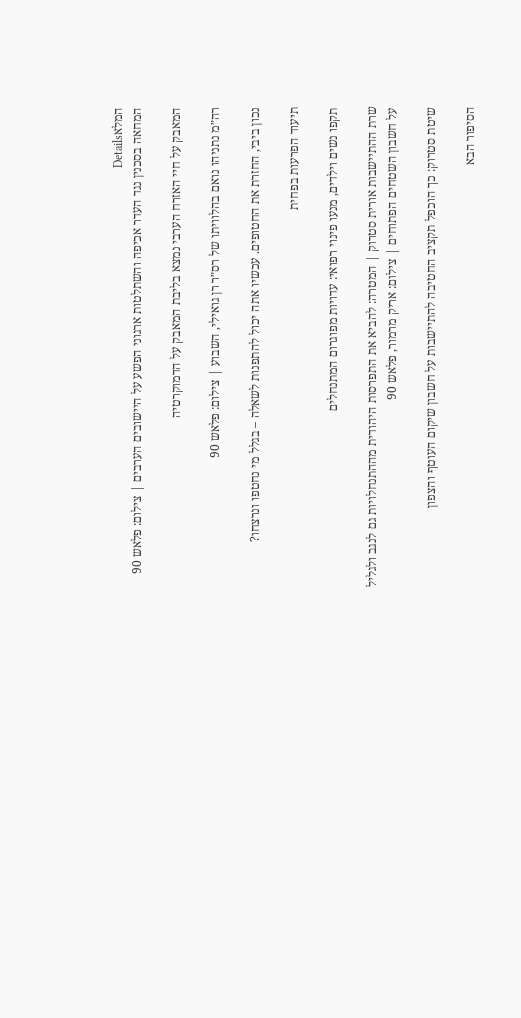המלאDetails
המחאה בסכנין נגד העדר אכיפה והשתלטות ארגוני הפשע על היישובים הערבים | צילום: פלאש 90

המאבק על חיי האזרח הערבי נמצא בליבת המאבק על הדמוקרטיה

רה״מ נתניהו נואם בהלוויתו של רס״ר רן גואילי, השבוע | צילום: פלאש 90

נכון ביבי, החזרת את החטופים. עכשיו אתה יכול להתפנות לשאלה – בגלל מי נחטפו ונרצחו?

תיעוד הפרעות בפחית

תקפו נשים וילדים, מנעו פינוי רפואי: עדויות מפוגרום המתנחלים

שרת ההתיישבות אורית סטרוק | המטרה: להביא את התפרסות היהודית מההתנחלויות גם לנגב ולגליל על חשבון השטחים הפתוחים | צילום: אריק מרמור, פלאש 90

שיטת סטרוק: כך הוכפל תקציב החטיבה להתיישבות על חשבון שיקום העוטף והצפון

הסיפור הבא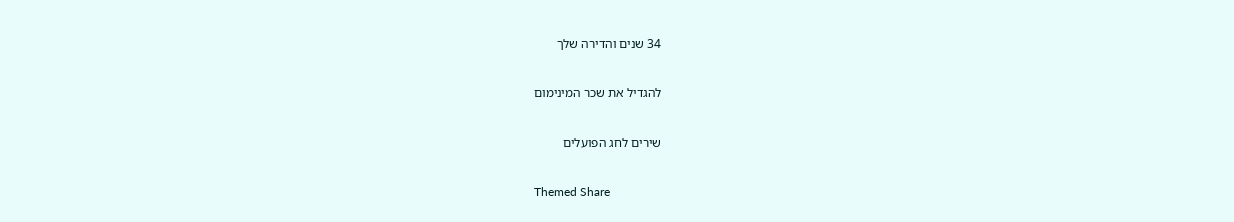34 שנים והדירה שלך

להגדיל את שכר המינימום

שירים לחג הפועלים

Themed Share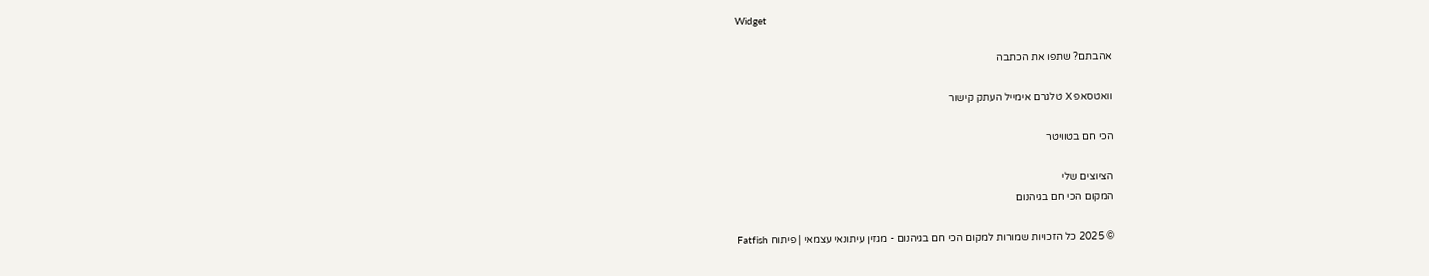Widget

אהבתם? שתפו את הכתבה

וואטסאפ X טלגרם אימייל העתק קישור

הכי חם בטוויטר

הציוצים שלי
המקום הכי חם בגיהנום

© 2025 כל הזכויות שמורות למקום הכי חם בגיהנום - מגזין עיתונאי עצמאי | פיתוח Fatfish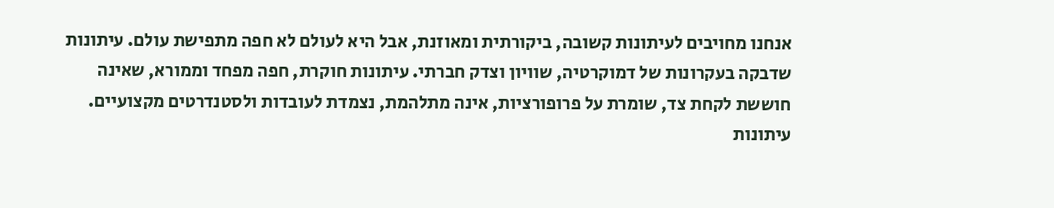אנחנו מחויבים לעיתונות קשובה, ביקורתית ומאוזנת, אבל היא לעולם לא חפה מתפישת עולם. עיתונות שדבקה בעקרונות של דמוקרטיה, שוויון וצדק חברתי. עיתונות חוקרת, חפה מפחד וממורא, שאינה חוששת לקחת צד, שומרת על פרופורציות, אינה מתלהמת, נצמדת לעובדות ולסטנדרטים מקצועיים. עיתונות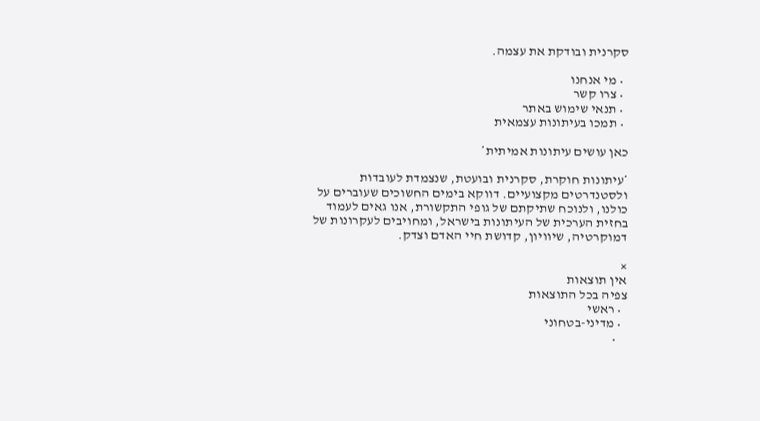סקרנית ובודקת את עצמה.

  • מי אנחנו
  • צרו קשר
  • תנאי שימוש באתר
  • תמכו בעיתונות עצמאית

כאן עושים עיתונות אמיתית*

*עיתונות חוקרת, סקרנית ובועטת, שנצמדת לעובדות ולסטנדרטים מקצועיים. דווקא בימים החשוכים שעוברים על כולנו, ולנוכח שתיקתם של גופי התקשורת, אנו גאים לעמוד בחזית הערכית של העיתונות בישראל, ומחויבים לעקרונות של דמוקרטיה, שיוויון, קדושת חיי האדם וצדק.

×
אין תוצאות
צפיה בכל התוצאות
  • ראשי
  • מדיני-בטחוני
    •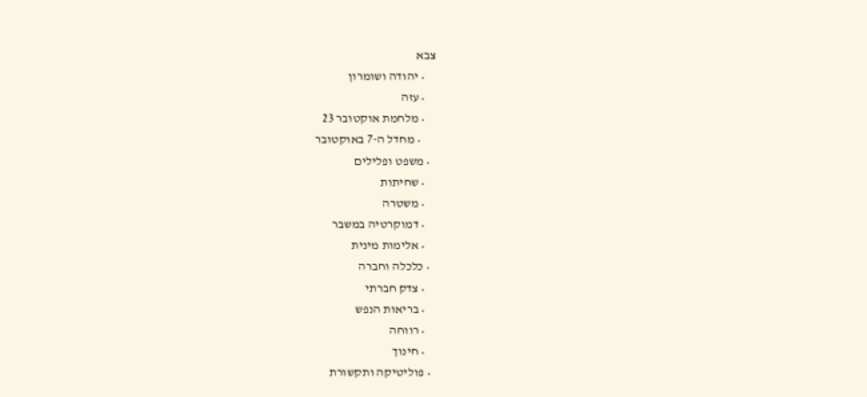צבא
    • יהודה ושומרון
    • עזה
    • מלחמת אוקטובר 23
      • מחדל ה-7 באוקטובר
  • משפט ופלילים
    • שחיתות
    • משטרה
    • דמוקרטיה במשבר
    • אלימות מינית
  • כלכלה וחברה
    • צדק חברתי
    • בריאות הנפש
    • רווחה
    • חינוך
  • פוליטיקה ותקשורת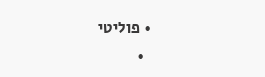• פוליטי
  •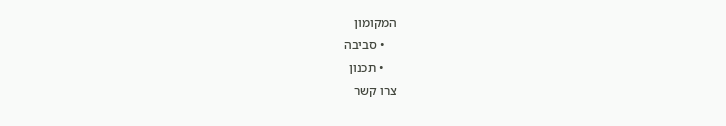המקומון
    • סביבה
    • תכנון
צרו קשר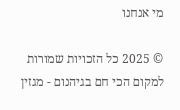מי אנחנו

© 2025 כל הזכויות שמורות למקום הכי חם בגיהנום - מגזין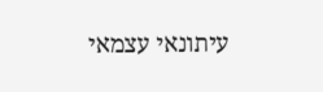עיתונאי עצמאי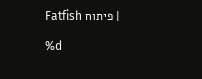| פיתוח Fatfish

%d